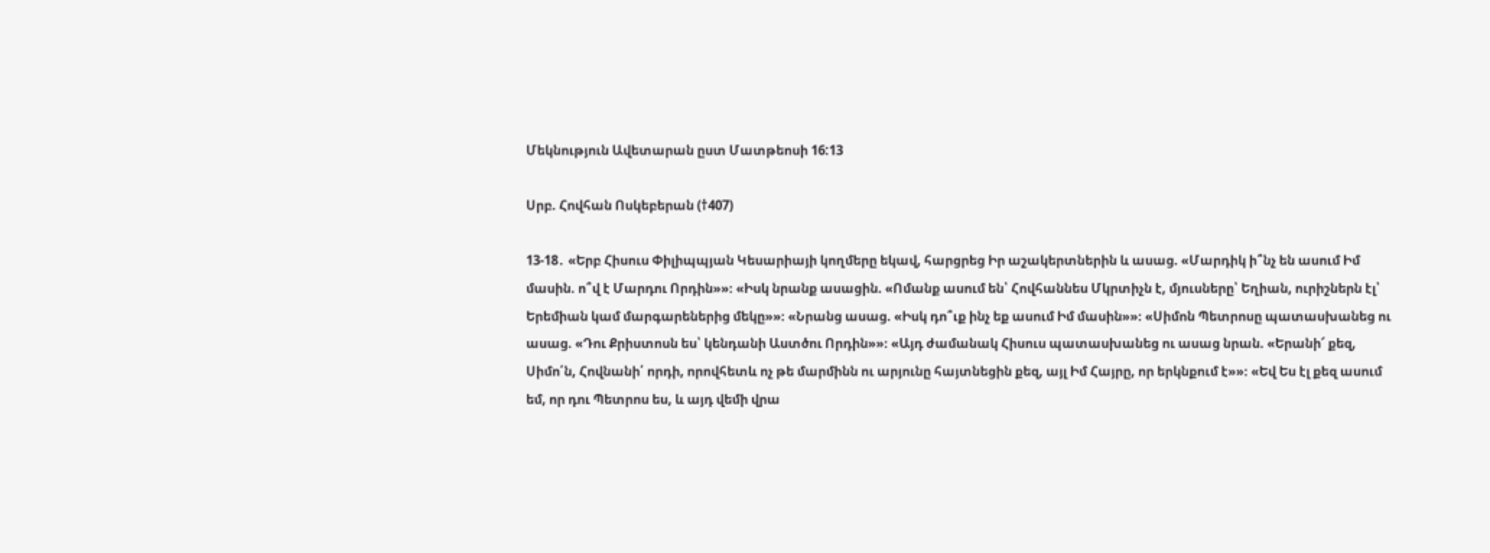Մեկնություն Ավետարան ըստ Մատթեոսի 16:13

Սրբ. Հովհան Ոսկեբերան (†407)

13-18․ «Երբ Հիսուս Փիլիպպյան Կեսարիայի կողմերը եկավ, հարցրեց Իր աշակերտներին և ասաց. «Մարդիկ ի՞նչ են ասում Իմ մասին. ո՞վ է Մարդու Որդին»»։ «Իսկ նրանք ասացին. «Ոմանք ասում են՝ Հովհաննես Մկրտիչն է, մյուսները՝ Եղիան, ուրիշներն էլ՝ Երեմիան կամ մարգարեներից մեկը»»։ «Նրանց ասաց. «Իսկ դո՞ւք ինչ եք ասում Իմ մասին»»։ «Սիմոն Պետրոսը պատասխանեց ու ասաց. «Դու Քրիստոսն ես՝ կենդանի Աստծու Որդին»»։ «Այդ ժամանակ Հիսուս պատասխանեց ու ասաց նրան. «Երանի՜ քեզ, Սիմո՛ն, Հովնանի՛ որդի, որովհետև ոչ թե մարմինն ու արյունը հայտնեցին քեզ, այլ Իմ Հայրը, որ երկնքում է»»։ «Եվ Ես էլ քեզ ասում եմ, որ դու Պետրոս ես, և այդ վեմի վրա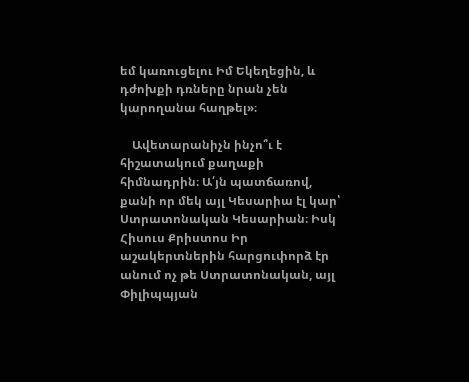եմ կառուցելու Իմ Եկեղեցին, և դժոխքի դռները նրան չեն կարողանա հաղթել»։

    Ավետարանիչն ինչո՞ւ է հիշատակում քաղաքի հիմնադրին։ Ա՛յն պատճառով, քանի որ մեկ այլ Կեսարիա էլ կար՝ Ստրատոնական Կեսարիան։ Իսկ Հիսուս Քրիստոս Իր աշակերտներին հարցուփորձ էր անում ոչ թե Ստրատոնական, այլ Փիլիպպյան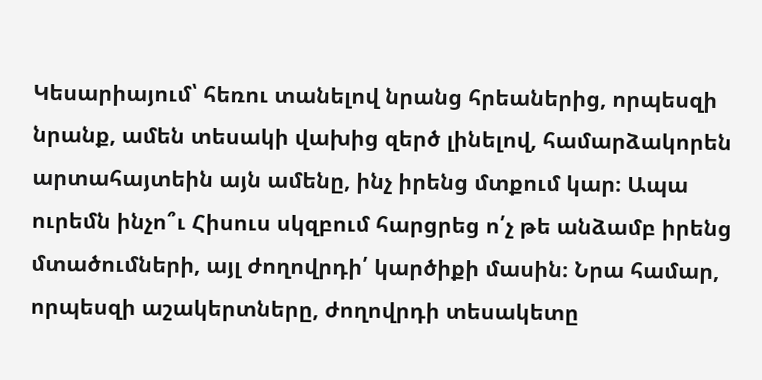Կեսարիայում՝ հեռու տանելով նրանց հրեաներից, որպեսզի նրանք, ամեն տեսակի վախից զերծ լինելով, համարձակորեն արտահայտեին այն ամենը, ինչ իրենց մտքում կար։ Ապա ուրեմն ինչո՞ւ Հիսուս սկզբում հարցրեց ո՛չ թե անձամբ իրենց մտածումների, այլ ժողովրդի՛ կարծիքի մասին։ Նրա համար, որպեսզի աշակերտները, ժողովրդի տեսակետը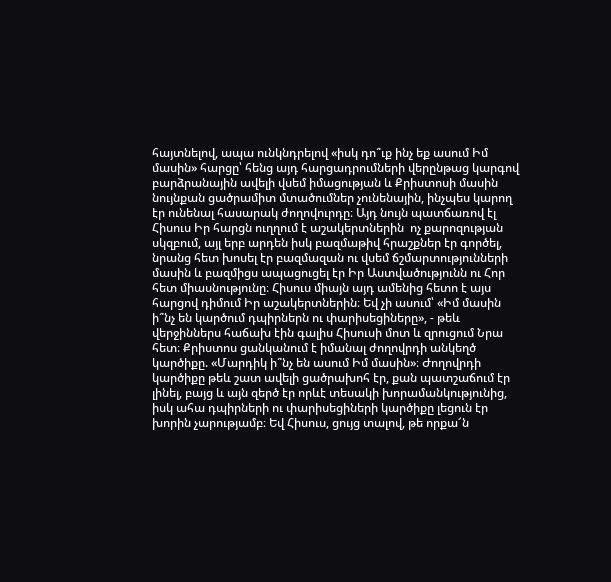հայտնելով, ապա ունկնդրելով «իսկ դո՞ւք ինչ եք ասում Իմ մասին» հարցը՝ հենց այդ հարցադրումների վերընթաց կարգով բարձրանային ավելի վսեմ իմացության և Քրիստոսի մասին նույնքան ցածրամիտ մտածումներ չունենային, ինչպես կարող էր ունենալ հասարակ ժողովուրդը։ Այդ նույն պատճառով էլ Հիսուս Իր հարցն ուղղում է աշակերտներին  ոչ քարոզության սկզբում, այլ երբ արդեն իսկ բազմաթիվ հրաշքներ էր գործել, նրանց հետ խոսել էր բազմազան ու վսեմ ճշմարտությունների մասին և բազմիցս ապացուցել էր Իր Աստվածությունն ու Հոր հետ միասնությունը։ Հիսուս միայն այդ ամենից հետո է այս հարցով դիմում Իր աշակերտներին։ Եվ չի ասում՝ «Իմ մասին ի՞նչ են կարծում դպիրներն ու փարիսեցիները», - թեև վերջիններս հաճախ էին գալիս Հիսուսի մոտ և զրուցում Նրա հետ։ Քրիստոս ցանկանում է իմանալ ժողովրդի անկեղծ կարծիքը. «Մարդիկ ի՞նչ են ասում Իմ մասին»։ Ժողովրդի կարծիքը թեև շատ ավելի ցածրախոհ էր, քան պատշաճում էր լինել, բայց և այն զերծ էր որևէ տեսակի խորամանկությունից, իսկ ահա դպիրների ու փարիսեցիների կարծիքը լեցուն էր խորին չարությամբ։ Եվ Հիսուս, ցույց տալով, թե որքա՜ն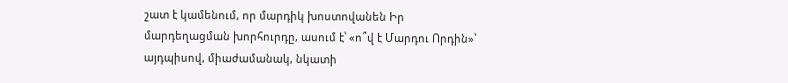շատ է կամենում, որ մարդիկ խոստովանեն Իր մարդեղացման խորհուրդը, ասում է՝ «ո՞վ է Մարդու Որդին»՝ այդպիսով, միաժամանակ, նկատի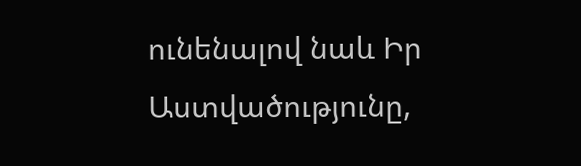ունենալով նաև Իր Աստվածությունը,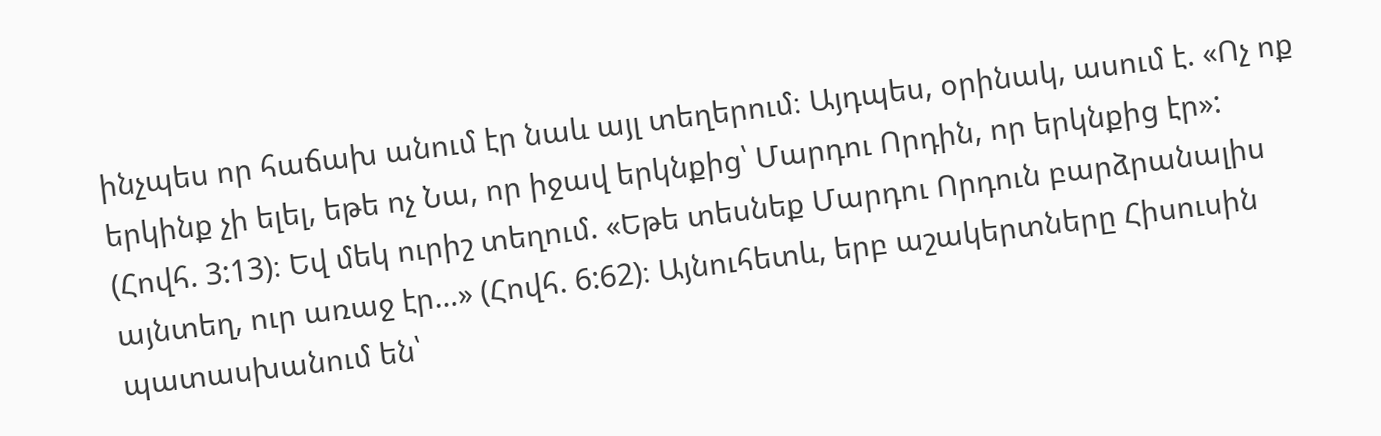ինչպես որ հաճախ անում էր նաև այլ տեղերում։ Այդպես, օրինակ, ասում է. «Ոչ ոք երկինք չի ելել, եթե ոչ Նա, որ իջավ երկնքից՝ Մարդու Որդին, որ երկնքից էր»: (Հովհ. 3:13)։ Եվ մեկ ուրիշ տեղում. «Եթե տեսնեք Մարդու Որդուն բարձրանալիս այնտեղ, ուր առաջ էր…» (Հովհ. 6:62)։ Այնուհետև, երբ աշակերտները Հիսուսին պատասխանում են՝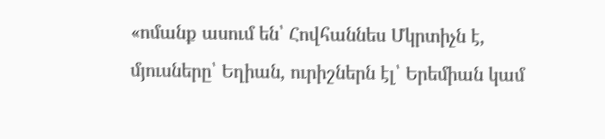«ոմանք ասում են՝ Հովհաննես Մկրտիչն է, մյուսները՝ Եղիան, ուրիշներն էլ՝ Երեմիան կամ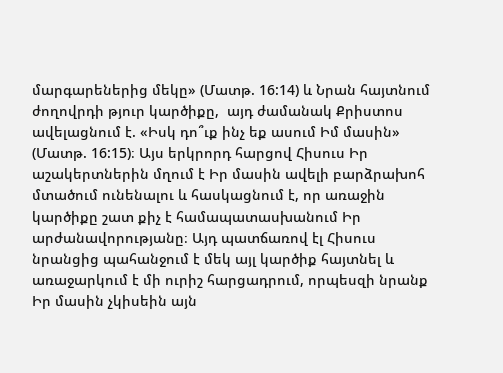մարգարեներից մեկը» (Մատթ. 16:14) և Նրան հայտնում ժողովրդի թյուր կարծիքը,  այդ ժամանակ Քրիստոս ավելացնում է. «Իսկ դո՞ւք ինչ եք ասում Իմ մասին» (Մատթ. 16:15)։ Այս երկրորդ հարցով Հիսուս Իր աշակերտներին մղում է Իր մասին ավելի բարձրախոհ մտածում ունենալու և հասկացնում է, որ առաջին կարծիքը շատ քիչ է համապատասխանում Իր արժանավորությանը։ Այդ պատճառով էլ Հիսուս նրանցից պահանջում է մեկ այլ կարծիք հայտնել և առաջարկում է մի ուրիշ հարցադրում, որպեսզի նրանք Իր մասին չկիսեին այն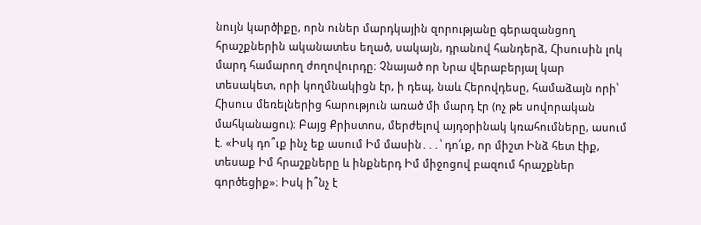նույն կարծիքը, որն ուներ մարդկային զորությանը գերազանցող հրաշքներին ականատես եղած, սակայն, դրանով հանդերձ, Հիսուսին լոկ մարդ համարող ժողովուրդը։ Չնայած որ Նրա վերաբերյալ կար տեսակետ, որի կողմնակիցն էր, ի դեպ, նաև Հերովդեսը, համաձայն որի՝ Հիսուս մեռելներից հարություն առած մի մարդ էր (ոչ թե սովորական մահկանացու)։ Բայց Քրիստոս, մերժելով այդօրինակ կռահումները, ասում է. «Իսկ դո՞ւք ինչ եք ասում Իմ մասին․․․՝ դո՛ւք, որ միշտ Ինձ հետ էիք, տեսաք Իմ հրաշքները և ինքներդ Իմ միջոցով բազում հրաշքներ գործեցիք»։ Իսկ ի՞նչ է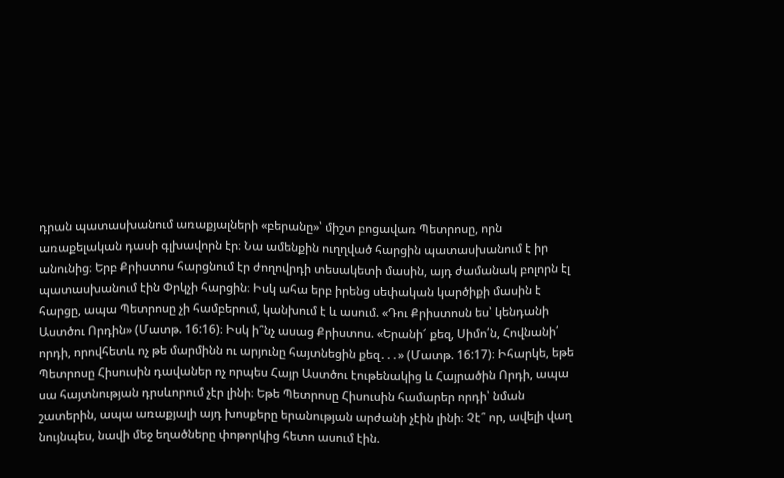դրան պատասխանում առաքյալների «բերանը»՝ միշտ բոցավառ Պետրոսը, որն առաքելական դասի գլխավորն էր։ Նա ամենքին ուղղված հարցին պատասխանում է իր անունից։ Երբ Քրիստոս հարցնում էր ժողովրդի տեսակետի մասին, այդ ժամանակ բոլորն էլ պատասխանում էին Փրկչի հարցին։ Իսկ ահա երբ իրենց սեփական կարծիքի մասին է հարցը, ապա Պետրոսը չի համբերում, կանխում է և ասում. «Դու Քրիստոսն ես՝ կենդանի Աստծու Որդին» (Մատթ. 16:16)։ Իսկ ի՞նչ ասաց Քրիստոս. «Երանի՜ քեզ, Սիմո՛ն, Հովնանի՛ որդի, որովհետև ոչ թե մարմինն ու արյունը հայտնեցին քեզ․․․» (Մատթ. 16:17)։ Իհարկե, եթե Պետրոսը Հիսուսին դավաներ ոչ որպես Հայր Աստծու էութենակից և Հայրածին Որդի, ապա սա հայտնության դրսևորում չէր լինի։ Եթե Պետրոսը Հիսուսին համարեր որդի՝ նման շատերին, ապա առաքյալի այդ խոսքերը երանության արժանի չէին լինի։ Չէ՞ որ, ավելի վաղ նույնպես, նավի մեջ եղածները փոթորկից հետո ասում էին.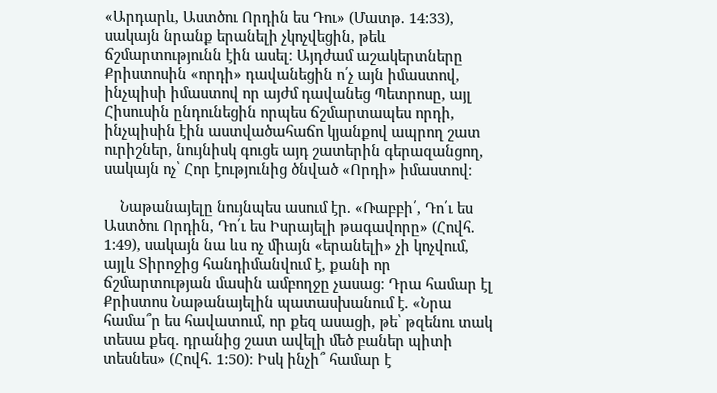«Արդարև, Աստծու Որդին ես Դու» (Մատթ. 14:33), սակայն նրանք երանելի չկոչվեցին, թեև ճշմարտությունն էին ասել։ Այդժամ աշակերտները Քրիստոսին «որդի» դավանեցին ո՛չ այն իմաստով, ինչպիսի իմաստով որ այժմ դավանեց Պետրոսը, այլ Հիսուսին ընդունեցին որպես ճշմարտապես որդի, ինչպիսին էին աստվածահաճո կյանքով ապրող շատ ուրիշներ, նույնիսկ գուցե այդ շատերին գերազանցող, սակայն ոչ՝ Հոր էությունից ծնված «Որդի» իմաստով։

    Նաթանայելը նույնպես ասում էր. «Ռաբբի՛, Դո՛ւ ես Աստծու Որդին, Դո՛ւ ես Իսրայելի թագավորը» (Հովհ. 1:49), սակայն նա ևս ոչ միայն «երանելի» չի կոչվում, այլև Տիրոջից հանդիմանվում է, քանի որ ճշմարտության մասին ամբողջը չասաց։ Դրա համար էլ Քրիստոս Նաթանայելին պատասխանում է. «Նրա համա՞ր ես հավատում, որ քեզ ասացի, թե՝ թզենու տակ տեսա քեզ. դրանից շատ ավելի մեծ բաներ պիտի տեսնես» (Հովհ. 1:50)։ Իսկ ինչի՞ համար է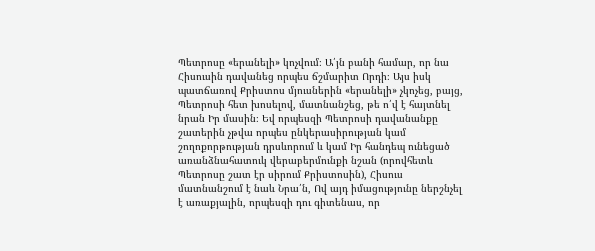Պետրոսը «երանելի» կոչվում։ Ա՛յն բանի համար, որ նա Հիսուսին դավանեց որպես ճշմարիտ Որդի։ Այս իսկ պատճառով Քրիստոս մյուսներին «երանելի» չկոչեց, բայց, Պետրոսի հետ խոսելով, մատնանշեց, թե ո՛վ է հայտնել նրան Իր մասին։ Եվ որպեսզի Պետրոսի դավանանքը շատերին չթվա որպես ընկերասիրության կամ շողոքորթության դրսևորում և կամ Իր հանդեպ ունեցած առանձնահատուկ վերաբերմունքի նշան (որովհետև Պետրոսը շատ էր սիրում Քրիստոսին), Հիսուս մատնանշում է նաև Նրա՛ն, Ով այդ իմացությունը ներշնչել է առաքյալին, որպեսզի դու գիտենաս, որ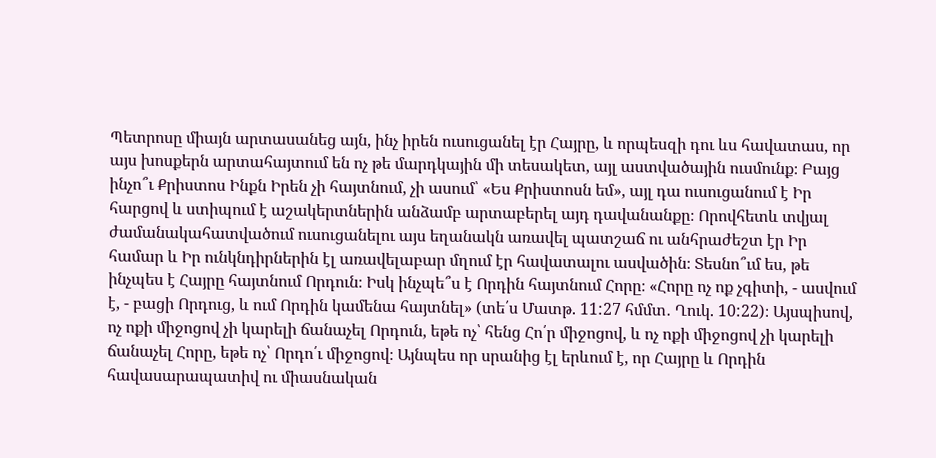Պետրոսը միայն արտասանեց այն, ինչ իրեն ուսուցանել էր Հայրը, և որպեսզի դու ևս հավատաս, որ այս խոսքերն արտահայտում են ոչ թե մարդկային մի տեսակետ, այլ աստվածային ուսմունք։ Բայց ինչո՞ւ Քրիստոս Ինքն Իրեն չի հայտնում, չի ասում՝ «Ես Քրիստոսն եմ», այլ դա ուսուցանում է Իր հարցով և ստիպում է աշակերտներին անձամբ արտաբերել այդ դավանանքը։ Որովհետև տվյալ ժամանակահատվածում ուսուցանելու այս եղանակն առավել պատշաճ ու անհրաժեշտ էր Իր համար և Իր ունկնդիրներին էլ առավելաբար մղում էր հավատալու ասվածին։ Տեսնո՞ւմ ես, թե ինչպես է Հայրը հայտնում Որդուն։ Իսկ ինչպե՞ս է Որդին հայտնում Հորը։ «Հորը ոչ ոք չգիտի, - ասվում է, - բացի Որդուց, և ում Որդին կամենա հայտնել» (տե՛ս Մատթ. 11:27 հմմտ․ Ղուկ. 10:22)։ Այսպիսով, ոչ ոքի միջոցով չի կարելի ճանաչել Որդուն, եթե ոչ՝ հենց Հո՛ր միջոցով, և ոչ ոքի միջոցով չի կարելի ճանաչել Հորը, եթե ոչ՝ Որդո՛ւ միջոցով։ Այնպես որ սրանից էլ երևում է, որ Հայրը և Որդին հավասարապատիվ ու միասնական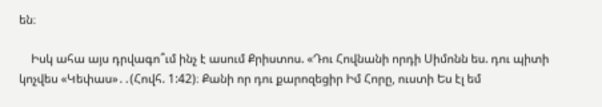են։

    Իսկ ահա այս դրվագո՞ւմ ինչ է ասում Քրիստոս. «Դու Հովնանի որդի Սիմոնն ես. դու պիտի կոչվես «Կեփաս»․․(Հովհ. 1:42)։ Քանի որ դու քարոզեցիր Իմ Հորը, ուստի Ես էլ եմ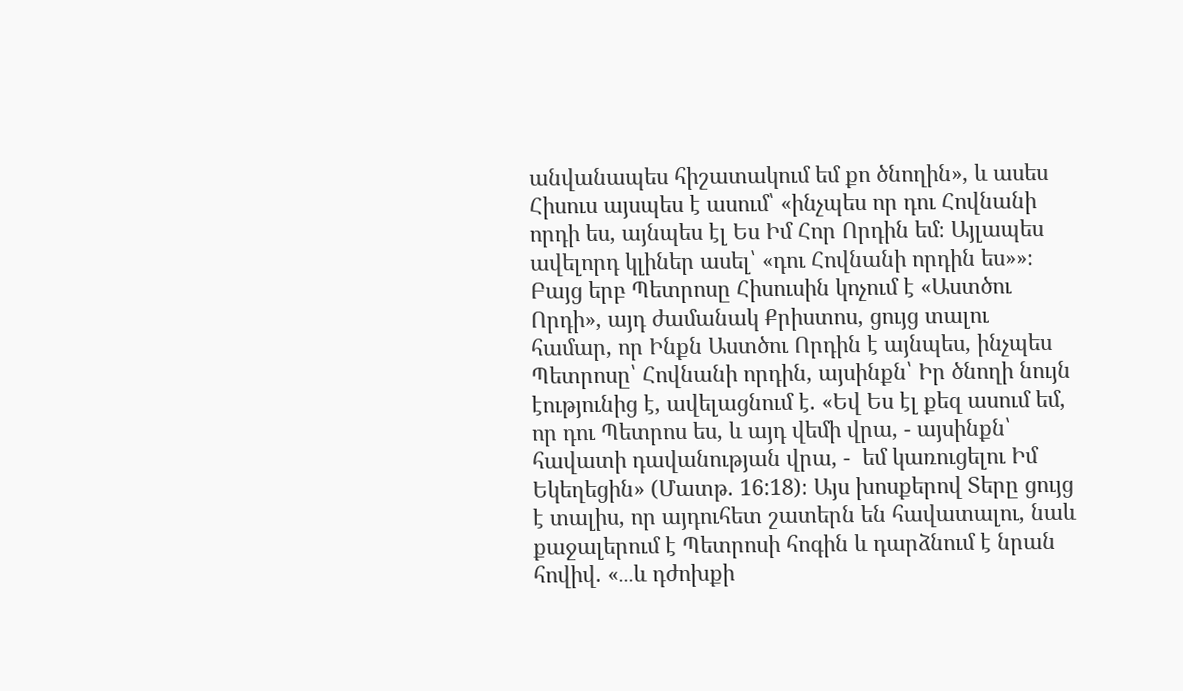անվանապես հիշատակում եմ քո ծնողին», և ասես Հիսուս այսպես է ասում՝ «ինչպես որ դու Հովնանի որդի ես, այնպես էլ Ես Իմ Հոր Որդին եմ։ Այլապես ավելորդ կլիներ ասել՝ «դու Հովնանի որդին ես»»։ Բայց երբ Պետրոսը Հիսուսին կոչում է «Աստծու Որդի», այդ ժամանակ Քրիստոս, ցույց տալու համար, որ Ինքն Աստծու Որդին է այնպես, ինչպես Պետրոսը՝ Հովնանի որդին, այսինքն՝ Իր ծնողի նույն էությունից է, ավելացնում է. «Եվ Ես էլ քեզ ասում եմ, որ դու Պետրոս ես, և այդ վեմի վրա, - այսինքն՝ հավատի դավանության վրա, -  եմ կառուցելու Իմ Եկեղեցին» (Մատթ. 16:18)։ Այս խոսքերով Տերը ցույց է տալիս, որ այդուհետ շատերն են հավատալու, նաև քաջալերում է Պետրոսի հոգին և դարձնում է նրան հովիվ. «․․․և դժոխքի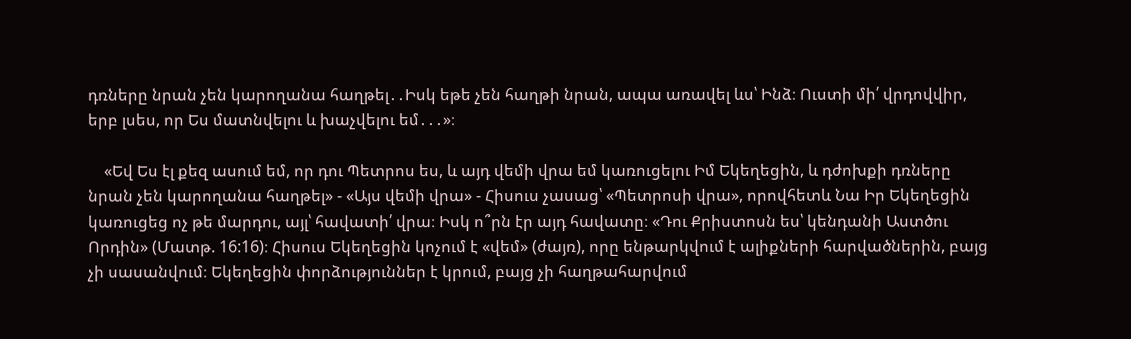դռները նրան չեն կարողանա հաղթել․․Իսկ եթե չեն հաղթի նրան, ապա առավել ևս՝ Ինձ։ Ուստի մի՛ վրդովվիր, երբ լսես, որ Ես մատնվելու և խաչվելու եմ․․․»։

    «Եվ Ես էլ քեզ ասում եմ, որ դու Պետրոս ես, և այդ վեմի վրա եմ կառուցելու Իմ Եկեղեցին, և դժոխքի դռները նրան չեն կարողանա հաղթել» - «Այս վեմի վրա» - Հիսուս չասաց՝ «Պետրոսի վրա», որովհետև Նա Իր Եկեղեցին կառուցեց ոչ թե մարդու, այլ՝ հավատի՛ վրա։ Իսկ ո՞րն էր այդ հավատը։ «Դու Քրիստոսն ես՝ կենդանի Աստծու Որդին» (Մատթ. 16:16)։ Հիսուս Եկեղեցին կոչում է «վեմ» (ժայռ), որը ենթարկվում է ալիքների հարվածներին, բայց չի սասանվում։ Եկեղեցին փորձություններ է կրում, բայց չի հաղթահարվում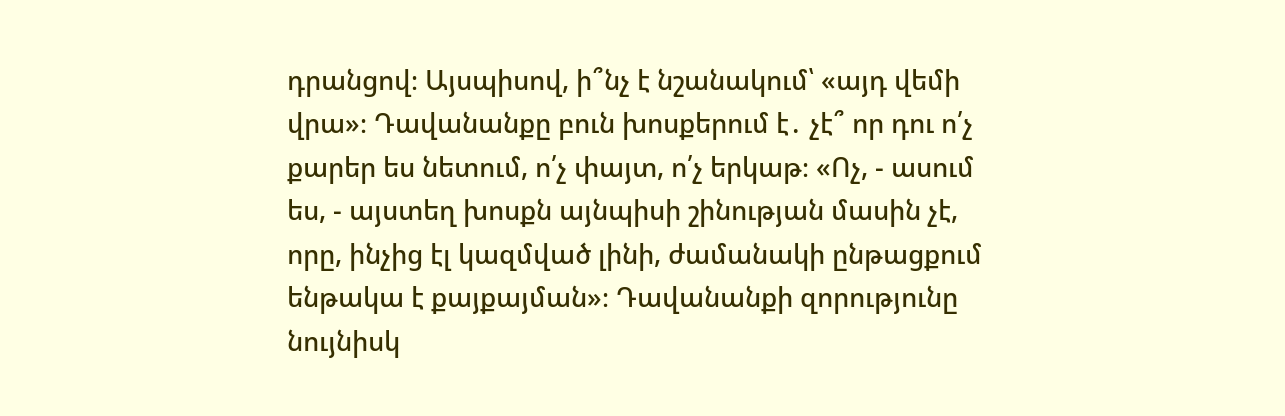դրանցով։ Այսպիսով, ի՞նչ է նշանակում՝ «այդ վեմի վրա»։ Դավանանքը բուն խոսքերում է․ չէ՞ որ դու ո՛չ քարեր ես նետում, ո՛չ փայտ, ո՛չ երկաթ։ «Ոչ, - ասում ես, - այստեղ խոսքն այնպիսի շինության մասին չէ, որը, ինչից էլ կազմված լինի, ժամանակի ընթացքում ենթակա է քայքայման»։ Դավանանքի զորությունը նույնիսկ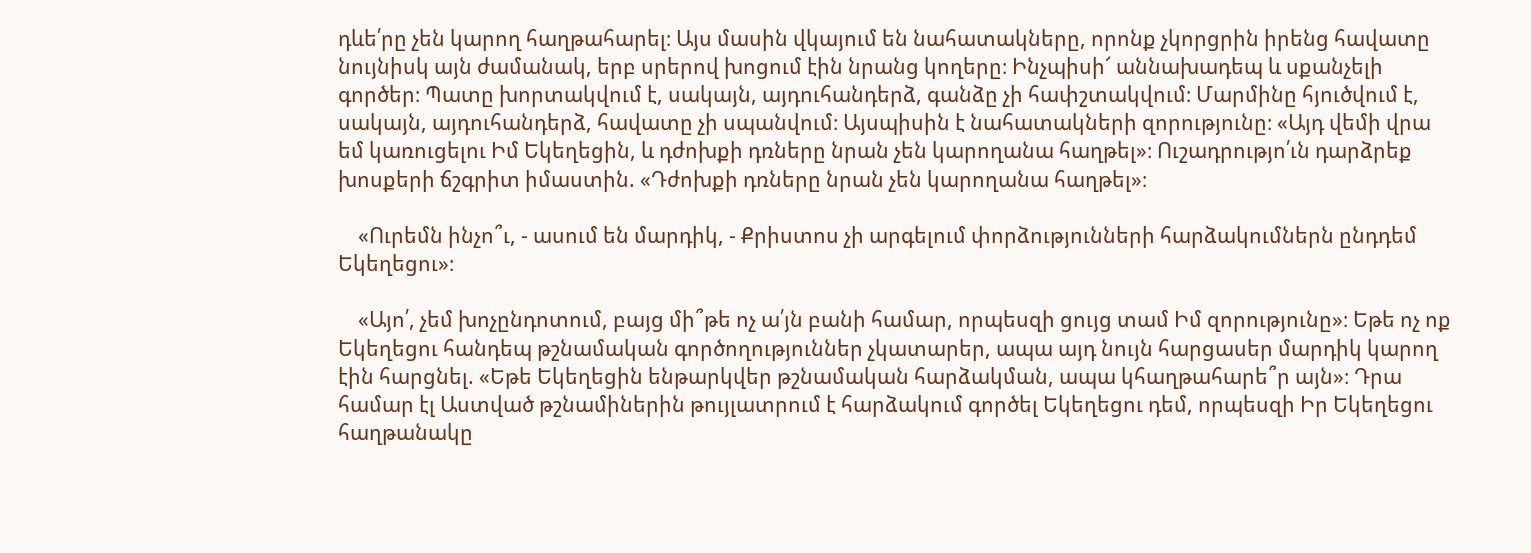դևե՛րը չեն կարող հաղթահարել։ Այս մասին վկայում են նահատակները, որոնք չկորցրին իրենց հավատը նույնիսկ այն ժամանակ, երբ սրերով խոցում էին նրանց կողերը։ Ինչպիսի՜ աննախադեպ և սքանչելի գործեր։ Պատը խորտակվում է, սակայն, այդուհանդերձ, գանձը չի հափշտակվում։ Մարմինը հյուծվում է, սակայն, այդուհանդերձ, հավատը չի սպանվում։ Այսպիսին է նահատակների զորությունը։ «Այդ վեմի վրա եմ կառուցելու Իմ Եկեղեցին, և դժոխքի դռները նրան չեն կարողանա հաղթել»։ Ուշադրությո՛ւն դարձրեք խոսքերի ճշգրիտ իմաստին. «Դժոխքի դռները նրան չեն կարողանա հաղթել»։

    «Ուրեմն ինչո՞ւ, - ասում են մարդիկ, - Քրիստոս չի արգելում փորձությունների հարձակումներն ընդդեմ Եկեղեցու»։

    «Այո՛, չեմ խոչընդոտում, բայց մի՞թե ոչ ա՛յն բանի համար, որպեսզի ցույց տամ Իմ զորությունը»։ Եթե ոչ ոք Եկեղեցու հանդեպ թշնամական գործողություններ չկատարեր, ապա այդ նույն հարցասեր մարդիկ կարող էին հարցնել. «Եթե Եկեղեցին ենթարկվեր թշնամական հարձակման, ապա կհաղթահարե՞ր այն»։ Դրա համար էլ Աստված թշնամիներին թույլատրում է հարձակում գործել Եկեղեցու դեմ, որպեսզի Իր Եկեղեցու հաղթանակը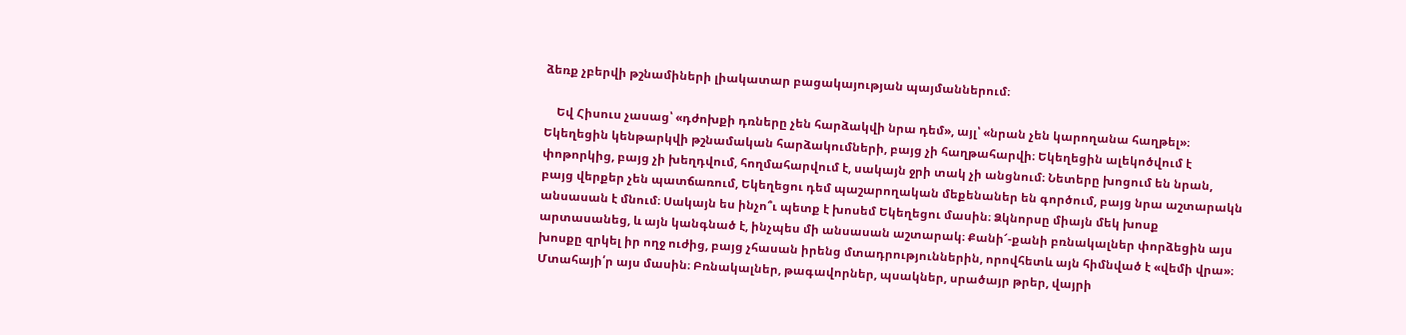ձեռք չբերվի թշնամիների լիակատար բացակայության պայմաններում։

    Եվ Հիսուս չասաց՝ «դժոխքի դռները չեն հարձակվի նրա դեմ», այլ՝ «նրան չեն կարողանա հաղթել»։ Եկեղեցին կենթարկվի թշնամական հարձակումների, բայց չի հաղթահարվի։ Եկեղեցին ալեկոծվում է փոթորկից, բայց չի խեղդվում, հողմահարվում է, սակայն ջրի տակ չի անցնում։ Նետերը խոցում են նրան, բայց վերքեր չեն պատճառում, Եկեղեցու դեմ պաշարողական մեքենաներ են գործում, բայց նրա աշտարակն անսասան է մնում։ Սակայն ես ինչո՞ւ պետք է խոսեմ Եկեղեցու մասին։ Ձկնորսը միայն մեկ խոսք արտասանեց, և այն կանգնած է, ինչպես մի անսասան աշտարակ։ Քանի՜-քանի բռնակալներ փորձեցին այս խոսքը զրկել իր ողջ ուժից, բայց չհասան իրենց մտադրություններին, որովհետև այն հիմնված է «վեմի վրա»։ Մտահայի՛ր այս մասին։ Բռնակալներ, թագավորներ, պսակներ, սրածայր թրեր, վայրի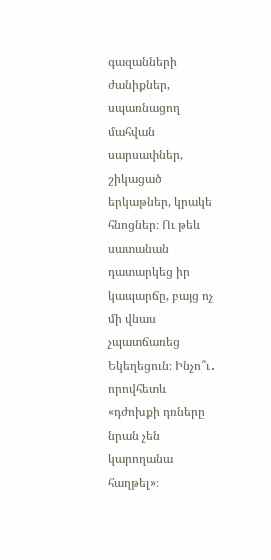գազանների ժանիքներ, սպառնացող մահվան սարսափներ, շիկացած երկաթներ, կրակե հնոցներ։ Ու թեև սատանան դատարկեց իր կապարճը, բայց ոչ մի վնաս չպատճառեց Եկեղեցուն։ Ինչո՞ւ․ որովհետև «դժոխքի դռները նրան չեն կարողանա հաղթել»։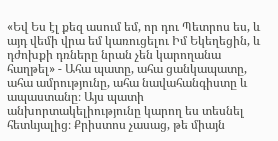«Եվ Ես էլ քեզ ասում եմ, որ դու Պետրոս ես, և այդ վեմի վրա եմ կառուցելու Իմ Եկեղեցին, և դժոխքի դռները նրան չեն կարողանա հաղթել» - Ահա պատը, ահա ցանկապատը, ահա ամրությունը, ահա նավահանգիստը և ապաստանը։ Այս պատի անխորտակելիությունը կարող ես տեսնել հետևյալից։ Քրիստոս չասաց, թե միայն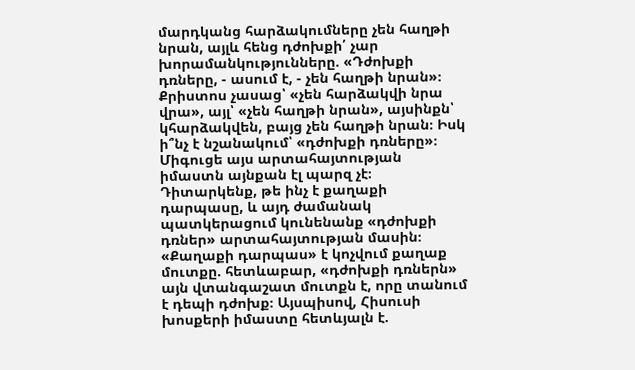մարդկանց հարձակումները չեն հաղթի նրան, այլև հենց դժոխքի՛ չար խորամանկությունները. «Դժոխքի դռները, - ասում է, - չեն հաղթի նրան»։ Քրիստոս չասաց՝ «չեն հարձակվի նրա վրա», այլ՝ «չեն հաղթի նրան», այսինքն՝ կհարձակվեն, բայց չեն հաղթի նրան։ Իսկ ի՞նչ է նշանակում՝ «դժոխքի դռները»։ Միգուցե այս արտահայտության իմաստն այնքան էլ պարզ չէ։ Դիտարկենք, թե ինչ է քաղաքի դարպասը, և այդ ժամանակ պատկերացում կունենանք «դժոխքի դռներ» արտահայտության մասին։ «Քաղաքի դարպաս» է կոչվում քաղաք մուտքը. հետևաբար, «դժոխքի դռներն» այն վտանգաշատ մուտքն է, որը տանում է դեպի դժոխք։ Այսպիսով, Հիսուսի խոսքերի իմաստը հետևյալն է.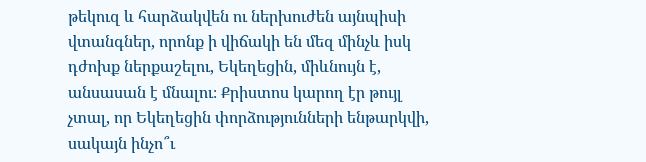թեկուզ և հարձակվեն ու ներխուժեն այնպիսի վտանգներ, որոնք ի վիճակի են մեզ մինչև իսկ դժոխք ներքաշելու, Եկեղեցին, միևնույն է, անսասան է մնալու։ Քրիստոս կարող էր թույլ չտալ, որ Եկեղեցին փորձությունների ենթարկվի, սակայն ինչո՞ւ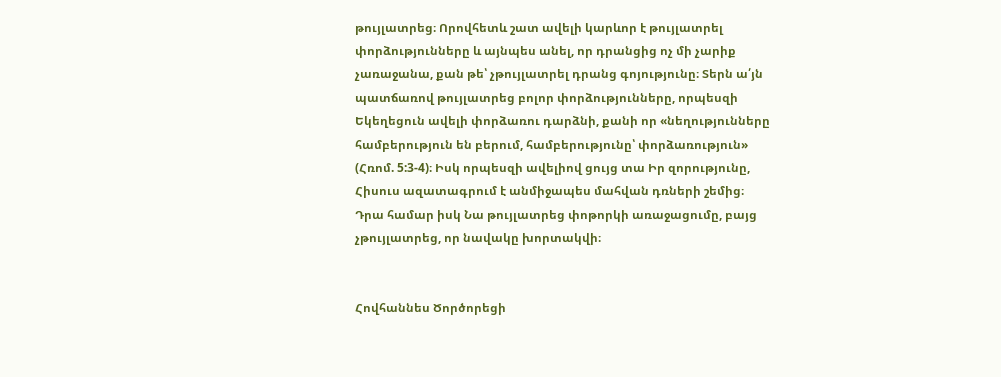թույլատրեց։ Որովհետև շատ ավելի կարևոր է թույլատրել փորձությունները և այնպես անել, որ դրանցից ոչ մի չարիք չառաջանա, քան թե՝ չթույլատրել դրանց գոյությունը։ Տերն ա՛յն պատճառով թույլատրեց բոլոր փորձությունները, որպեսզի Եկեղեցուն ավելի փորձառու դարձնի, քանի որ «նեղությունները համբերություն են բերում, համբերությունը՝ փորձառություն» (Հռոմ. 5:3-4)։ Իսկ որպեսզի ավելիով ցույց տա Իր զորությունը, Հիսուս ազատագրում է անմիջապես մահվան դռների շեմից։ Դրա համար իսկ Նա թույլատրեց փոթորկի առաջացումը, բայց չթույլատրեց, որ նավակը խորտակվի։


Հովհաննես Ծործորեցի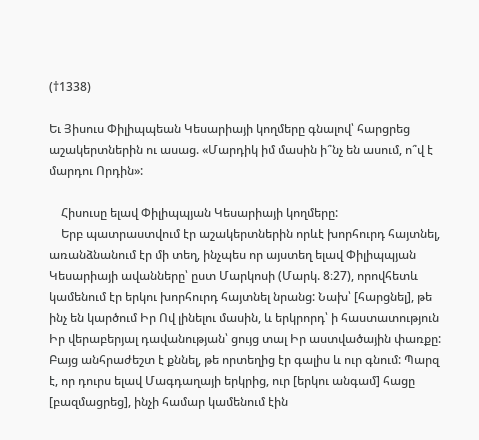(†1338)

Եւ Յիսուս Փիլիպպեան Կեսարիայի կողմերը գնալով՝ հարցրեց աշակերտներին ու ասաց. «Մարդիկ իմ մասին ի՞նչ են ասում, ո՞վ է մարդու Որդին»:

    Հիսուսը ելավ Փիլիպպյան Կեսարիայի կողմերը:
    Երբ պատրաստվում էր աշակերտներին որևէ խորհուրդ հայտնել, առանձնանում էր մի տեղ, ինչպես որ այստեղ ելավ Փիլիպպյան Կեսարիայի ավանները՝ ըստ Մարկոսի (Մարկ. 8։27), որովհետև կամենում էր երկու խորհուրդ հայտնել նրանց: Նախ՝ [հարցնել], թե ինչ են կարծում Իր Ով լինելու մասին, և երկրորդ՝ ի հաստատություն Իր վերաբերյալ դավանության՝ ցույց տալ Իր աստվածային փառքը: Բայց անհրաժեշտ է քննել, թե որտեղից էր գալիս և ուր գնում: Պարզ է, որ դուրս ելավ Մագդաղայի երկրից, ուր [երկու անգամ] հացը [բազմացրեց], ինչի համար կամենում էին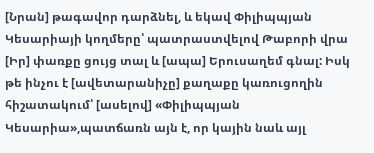[Նրան] թագավոր դարձնել, և եկավ Փիլիպպյան Կեսարիայի կողմերը՝ պատրաստվելով Թաբորի վրա [Իր] փառքը ցույց տալ և [ապա] Երուսաղեմ գնալ: Իսկ թե ինչու է [ավետարանիչը] քաղաքը կառուցողին հիշատակում՝ [ասելով] «Փիլիպպյան Կեսարիա»,պատճառն այն է, որ կային նաև այլ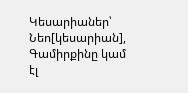Կեսարիաներ՝ Նեո[կեսարիան], Գամիրքինը կամ էլ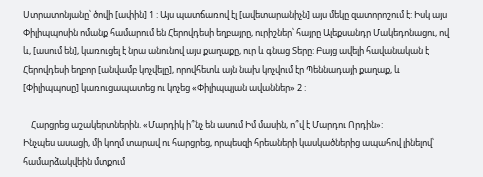Ստրատոնյանը՝ ծովի [ափին] 1 : Այս պատճառով էլ [ավետարանիչն] այս մեկը զատորոշում է: Իսկ այս Փիլիպպոսին ոմանք համարում են Հերովդեսի եղբայրը, ուրիշներ՝ հայրը Ալեքսանդր Մակեդոնացու, ով և, [ասում են], կառուցել է նրա անունով այս քաղաքը, ուր և գնաց Տերը: Բայց ավելի հավանական է Հերովդեսի եղբոր [անվամբ կոչվելը], որովհետև այն նախ կոչվում էր Պեննադայի քաղաք, և [Փիլիպպոսը] կառուցապատեց ու կոչեց «Փիլիպպյան ավաններ» 2 :

    Հարցրեց աշակերտներին. «Մարդիկ ի՞նչ են ասում Իմ մասին, ո՞վ է Մարդու Որդին»:
Ինչպես ասացի, մի կողմ տարավ ու հարցրեց, որպեսզի հրեաների կասկածներից ապահով լինելով՝ համարձակվեին մտքում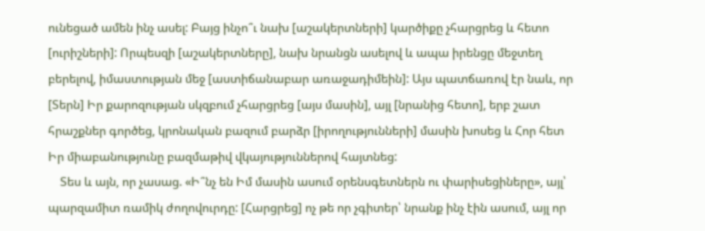ունեցած ամեն ինչ ասել: Բայց ինչո՞ւ նախ [աշակերտների] կարծիքը չհարցրեց և հետո [ուրիշների]: Որպեսզի [աշակերտները], նախ նրանցն ասելով և ապա իրենցը մեջտեղ բերելով, իմաստության մեջ [աստիճանաբար առաջադիմեին]: Այս պատճառով էր նաև, որ [Տերն] Իր քարոզության սկզբում չհարցրեց [այս մասին], այլ [նրանից հետո], երբ շատ հրաշքներ գործեց, կրոնական բազում բարձր [իրողությունների] մասին խոսեց և Հոր հետ Իր միաբանությունը բազմաթիվ վկայություններով հայտնեց:
    Տես և այն, որ չասաց. «Ի՞նչ են Իմ մասին ասում օրենսգետներն ու փարիսեցիները», այլ՝ պարզամիտ ռամիկ ժողովուրդը: [Հարցրեց] ոչ թե որ չգիտեր՝ նրանք ինչ էին ասում, այլ որ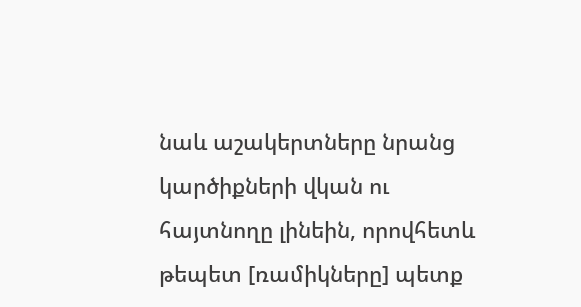նաև աշակերտները նրանց կարծիքների վկան ու հայտնողը լինեին, որովհետև թեպետ [ռամիկները] պետք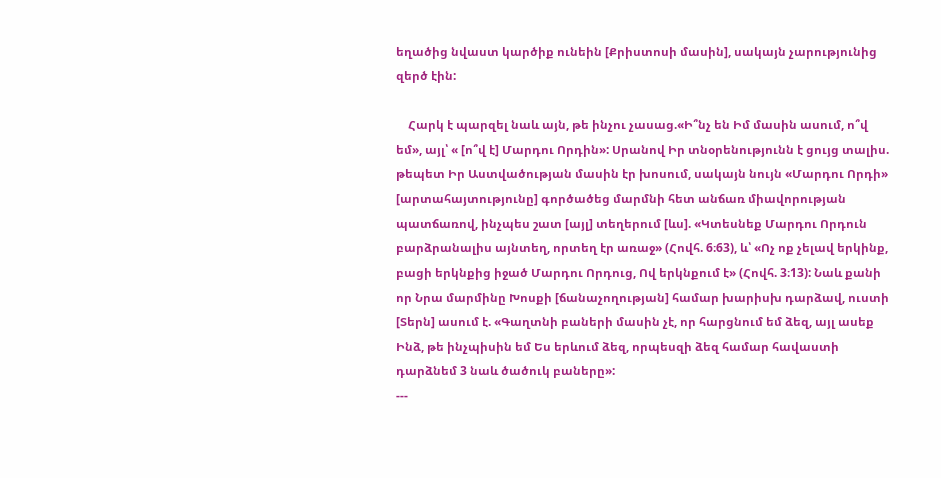եղածից նվաստ կարծիք ունեին [Քրիստոսի մասին], սակայն չարությունից զերծ էին:

    Հարկ է պարզել նաև այն, թե ինչու չասաց.«Ի՞նչ են Իմ մասին ասում, ո՞վ եմ», այլ՝ « [ո՞վ է] Մարդու Որդին»: Սրանով Իր տնօրենությունն է ցույց տալիս. թեպետ Իր Աստվածության մասին էր խոսում, սակայն նույն «Մարդու Որդի» [արտահայտությունը] գործածեց մարմնի հետ անճառ միավորության պատճառով, ինչպես շատ [այլ] տեղերում [ևս]. «Կտեսնեք Մարդու Որդուն բարձրանալիս այնտեղ, որտեղ էր առաջ» (Հովհ. 6։63), և՝ «Ոչ ոք չելավ երկինք, բացի երկնքից իջած Մարդու Որդուց, Ով երկնքում է» (Հովհ. 3։13): Նաև քանի որ Նրա մարմինը Խոսքի [ճանաչողության] համար խարիսխ դարձավ, ուստի [Տերն] ասում է. «Գաղտնի բաների մասին չէ, որ հարցնում եմ ձեզ, այլ ասեք Ինձ, թե ինչպիսին եմ Ես երևում ձեզ, որպեսզի ձեզ համար հավաստի դարձնեմ 3 նաև ծածուկ բաները»:
---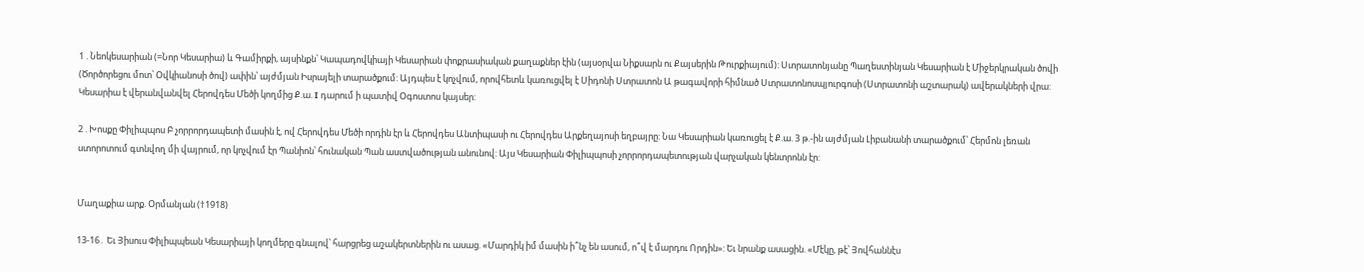1 . Նեոկեսարիան (=Նոր Կեսարիա) և Գամիրքի, այսինքն՝ Կապադովկիայի Կեսարիան փոքրասիական քաղաքներ էին (այսօրվա Նիքսարն ու Քայսերին Թուրքիայում): Ստրատոնյանը Պաղեստինյան Կեսարիան է Միջերկրական ծովի (Ծործորեցու մոտ՝ Օվկիանոսի ծով) ափին՝ այժմյան Իսրայելի տարածքում: Այդպես է կոչվում, որովհետև կառուցվել է Սիդոնի Ստրատոն Ա թագավորի հիմնած Ստրատոնոսպյուրգոսի (Ստրատոնի աշտարակ) ավերակների վրա: Կեսարիա է վերանվանվել Հերովդես Մեծի կողմից Ք.ա. I դարում ի պատիվ Օգոստոս կայսեր:

2 . Խոսքը Փիլիպպոս Բ չորրորդապետի մասին է, ով Հերովդես Մեծի որդին էր և Հերովդես Անտիպասի ու Հերովդես Արքեղայոսի եղբայրը: Նա Կեսարիան կառուցել է Ք.ա. 3 թ.-ին այժմյան Լիբանանի տարածքում՝ Հերմոն լեռան ստորոտում գտնվող մի վայրում, որ կոչվում էր Պանիոն՝ հունական Պան աստվածության անունով: Այս Կեսարիան Փիլիպպոսի չորրորդապետության վարչական կենտրոնն էր:


Մաղաքիա արք. Օրմանյան (†1918)

13-16․ Եւ Յիսուս Փիլիպպեան Կեսարիայի կողմերը գնալով՝ հարցրեց աշակերտներին ու ասաց. «Մարդիկ իմ մասին ի՞նչ են ասում, ո՞վ է մարդու Որդին»: Եւ նրանք ասացին. «Մէկը, թէ՝ Յովհաննէս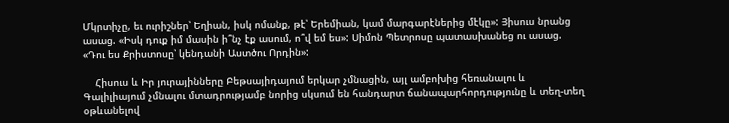Մկրտիչը, եւ ուրիշներ՝ Եղիան, իսկ ոմանք, թէ՝ Երեմիան, կամ մարգարէներից մէկը»: Յիսուս նրանց ասաց. «Իսկ դուք իմ մասին ի՞նչ էք ասում, ո՞վ եմ ես»: Սիմոն Պետրոսը պատասխանեց ու ասաց. «Դու ես Քրիստոսը՝ կենդանի Աստծու Որդին»:

    Հիսուս և Իր յուրայինները Բեթսայիդայում երկար չմնացին, այլ ամբոխից հեռանալու և Գալիլիայում չմնալու մտադրությամբ նորից սկսում են հանդարտ ճանապարհորդությունը և տեղ-տեղ օթևանելով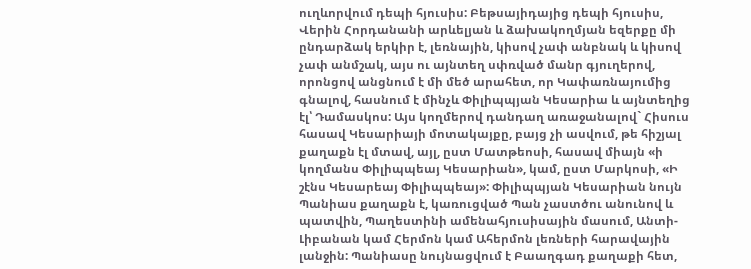ուղևորվում դեպի հյուսիս: Բեթսայիդայից դեպի հյուսիս, Վերին Հորդանանի արևելյան և ձախակողմյան եզերքը մի ընդարձակ երկիր է, լեռնային, կիսով չափ անբնակ և կիսով չափ անմշակ, այս ու այնտեղ սփռված մանր գյուղերով, որոնցով անցնում է մի մեծ արահետ, որ Կափառնայումից գնալով, հասնում է մինչև Փիլիպպյան Կեսարիա և այնտեղից էլ՝ Դամասկոս: Այս կողմերով դանդաղ առաջանալով` Հիսուս հասավ Կեսարիայի մոտակայքը, բայց չի ասվում, թե հիշյալ քաղաքն էլ մտավ, այլ, ըստ Մատթեոսի, հասավ միայն «ի կողմանս Փիլիպպեայ Կեսարիան», կամ, ըստ Մարկոսի, «Ի շէնս Կեսարեայ Փիլիպպեայ»: Փիլիպպյան Կեսարիան նույն Պանիաս քաղաքն է, կառուցված Պան չաստծու անունով և պատվին, Պաղեստինի ամենահյուսիսային մասում, Անտի-Լիբանան կամ Հերմոն կամ Ահերմոն լեռների հարավային լանջին: Պանիասը նույնացվում է Բաաղգադ քաղաքի հետ,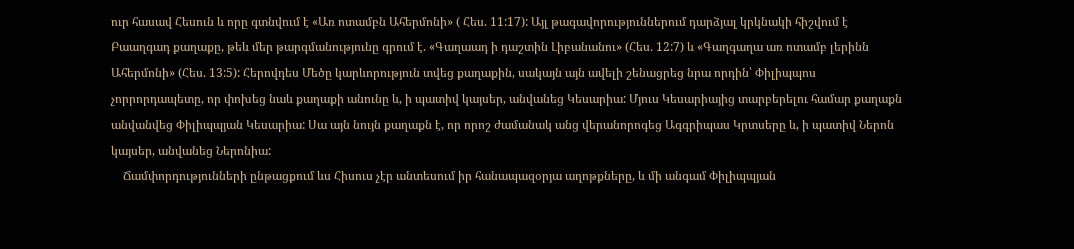ուր հասավ Հեսուն և որը գտնվում է «Առ ոտամբն Ահերմոնի» ( Հես. 11:17): Այլ թագավորություններում դարձյալ կրկնակի հիշվում է Բաաղգադ քաղաքը, թեև մեր թարգմանությունը գրում է. «Գաղաադ ի դաշտին Լիբանանու» (Հես. 12:7) և «Գաղգաղա առ ոտամբ լերինն Ահերմոնի» (Հես. 13:5): Հերովդես Մեծը կարևորություն տվեց քաղաքին, սակայն այն ավելի շենացրեց նրա որդին՝ Փիլիպպոս չորրորդապետը, որ փոխեց նաև քաղաքի անունը և, ի պատիվ կայսեր, անվանեց Կեսարիա: Մյուս Կեսարիայից տարբերելու համար քաղաքն անվանվեց Փիլիպպյան Կեսարիա: Սա այն նույն քաղաքն է, որ որոշ ժամանակ անց վերանորոգեց Ագգրիպաս Կրտսերը և, ի պատիվ Ներոն կայսեր, անվանեց Ներոնիա:
    Ճամփորդությունների ընթացքում ևս Հիսուս չէր անտեսում իր հանապազօրյա աղոթքները, և մի անգամ Փիլիպպյան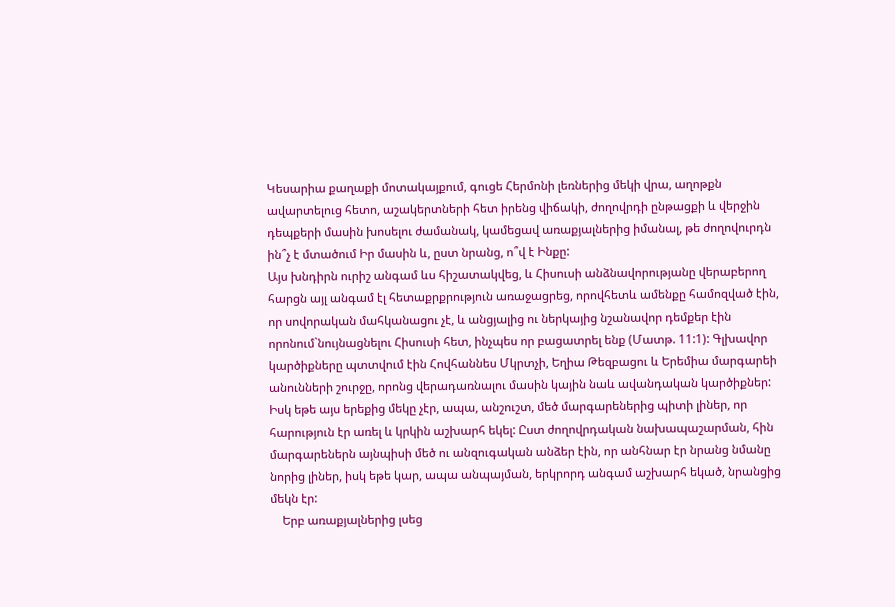Կեսարիա քաղաքի մոտակայքում, գուցե Հերմոնի լեռներից մեկի վրա, աղոթքն ավարտելուց հետո, աշակերտների հետ իրենց վիճակի, ժողովրդի ընթացքի և վերջին դեպքերի մասին խոսելու ժամանակ, կամեցավ առաքյալներից իմանալ, թե ժողովուրդն ին՞չ է մտածում Իր մասին և, ըստ նրանց, ո՞վ է Ինքը:
Այս խնդիրն ուրիշ անգամ ևս հիշատակվեց, և Հիսուսի անձնավորությանը վերաբերող հարցն այլ անգամ էլ հետաքրքրություն առաջացրեց, որովհետև ամենքը համոզված էին, որ սովորական մահկանացու չէ, և անցյալից ու ներկայից նշանավոր դեմքեր էին որոնում`նույնացնելու Հիսուսի հետ, ինչպես որ բացատրել ենք (Մատթ. 11:1): Գլխավոր կարծիքները պտտվում էին Հովհաննես Մկրտչի, Եղիա Թեզբացու և Երեմիա մարգարեի անունների շուրջը, որոնց վերադառնալու մասին կային նաև ավանդական կարծիքներ: Իսկ եթե այս երեքից մեկը չէր, ապա, անշուշտ, մեծ մարգարեներից պիտի լիներ, որ հարություն էր առել և կրկին աշխարհ եկել: Ըստ ժողովրդական նախապաշարման, հին մարգարեներն այնպիսի մեծ ու անզուգական անձեր էին, որ անհնար էր նրանց նմանը նորից լիներ, իսկ եթե կար, ապա անպայման, երկրորդ անգամ աշխարհ եկած, նրանցից մեկն էր:
    Երբ առաքյալներից լսեց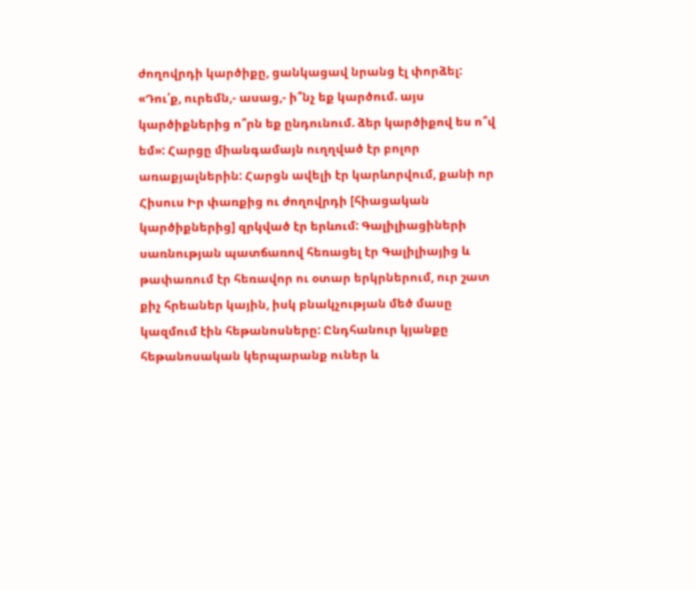ժողովրդի կարծիքը, ցանկացավ նրանց էլ փորձել: «Դու՛ք, ուրեմն,- ասաց,- ի՞նչ եք կարծում. այս կարծիքներից ո՞րն եք ընդունում. ձեր կարծիքով ես ո՞վ եմ»: Հարցը միանգամայն ուղղված էր բոլոր առաքյալներին: Հարցն ավելի էր կարևորվում, քանի որ Հիսուս Իր փառքից ու ժողովրդի [հիացական կարծիքներից] զրկված էր երևում: Գալիլիացիների սառնության պատճառով հեռացել էր Գալիլիայից և թափառում էր հեռավոր ու օտար երկրներում, ուր շատ քիչ հրեաներ կային, իսկ բնակչության մեծ մասը կազմում էին հեթանոսները: Ընդհանուր կյանքը հեթանոսական կերպարանք ուներ և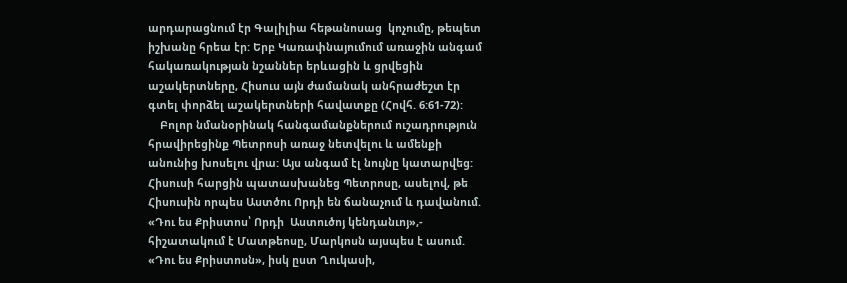արդարացնում էր Գալիլիա հեթանոսաց  կոչումը, թեպետ իշխանը հրեա էր: Երբ Կառափնայումում առաջին անգամ հակառակության նշաններ երևացին և ցրվեցին աշակերտները, Հիսուս այն ժամանակ անհրաժեշտ էր գտել փորձել աշակերտների հավատքը (Հովհ. 6:61-72):
    Բոլոր նմանօրինակ հանգամանքներում ուշադրություն հրավիրեցինք Պետրոսի առաջ նետվելու և ամենքի անունից խոսելու վրա: Այս անգամ էլ նույնը կատարվեց: Հիսուսի հարցին պատասխանեց Պետրոսը, ասելով, թե Հիսուսին որպես Աստծու Որդի են ճանաչում և դավանում. «Դու ես Քրիստոս՝ Որդի  Աստուծոյ կենդանւոյ»,- հիշատակում է Մատթեոսը, Մարկոսն այսպես է ասում. «Դու ես Քրիստոսն», իսկ ըստ Ղուկասի,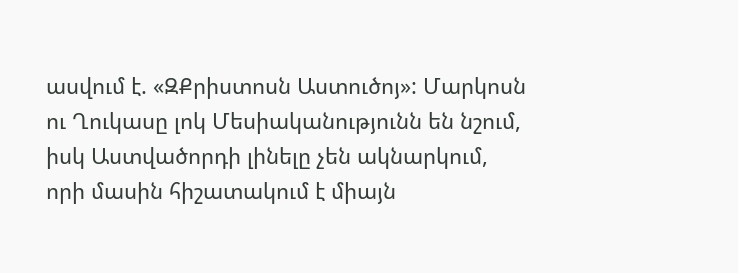ասվում է. «ԶՔրիստոսն Աստուծոյ»: Մարկոսն ու Ղուկասը լոկ Մեսիականությունն են նշում, իսկ Աստվածորդի լինելը չեն ակնարկում, որի մասին հիշատակում է միայն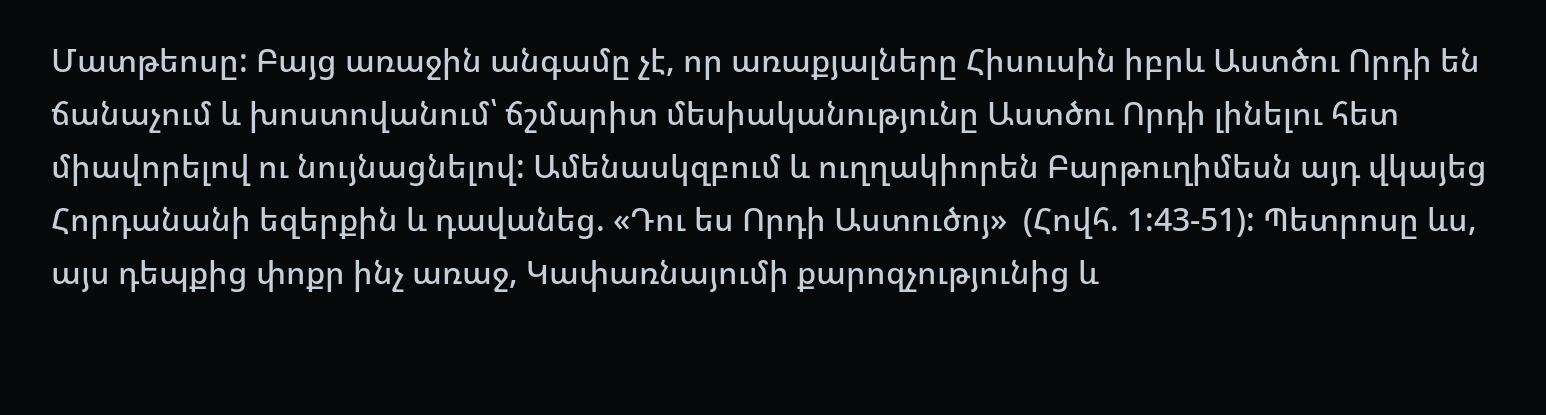Մատթեոսը: Բայց առաջին անգամը չէ, որ առաքյալները Հիսուսին իբրև Աստծու Որդի են ճանաչում և խոստովանում՝ ճշմարիտ մեսիականությունը Աստծու Որդի լինելու հետ միավորելով ու նույնացնելով: Ամենասկզբում և ուղղակիորեն Բարթուղիմեսն այդ վկայեց Հորդանանի եզերքին և դավանեց. «Դու ես Որդի Աստուծոյ»  (Հովհ. 1:43-51): Պետրոսը ևս, այս դեպքից փոքր ինչ առաջ, Կափառնայումի քարոզչությունից և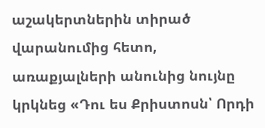աշակերտներին տիրած վարանումից հետո, առաքյալների անունից նույնը կրկնեց «Դու ես Քրիստոսն՝ Որդի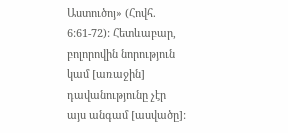Աստուծոյ» (Հովհ. 6:61-72): Հետևաբար, բոլորովին նորություն կամ [առաջին] դավանությունը չէր այս անգամ [ասվածը]: